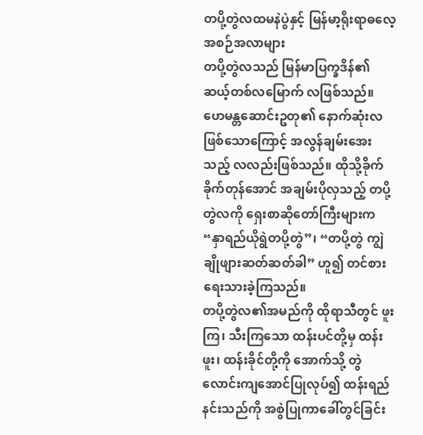တပို့တွဲလထမနဲပွဲနှင့် မြန်မာ့ရိုးရာဓလေ့ အစဉ်အလာများ
တပို့တွဲလသည် မြန်မာပြက္ခဒိန်၏ ဆယ့်တစ်လမြောက် လဖြစ်သည်။ ဟေမန္တဆောင်းဥတု၏ နောက်ဆုံးလဖြစ်သောကြောင့် အလွန်ချမ်းအေးသည့် လလည်းဖြစ်သည်။ ထိုသို့ခိုက်ခိုက်တုန်အောင် အချမ်းပိုလှသည့် တပို့တွဲလကို ရှေးစာဆိုတော်ကြီးများက “နှာရည်ယိုရွဲတပို့တွဲ”၊ “တပို့တွဲ ကျွဲချိုဖျားဆတ်ဆတ်ခါ” ဟူ၍ တင်စားရေးသားခဲ့ကြသည်။
တပို့တွဲလ၏အမည်ကို ထိုရာသီတွင် ဖူးကြ၊ သီးကြသော ထန်းပင်တို့မှ ထန်းဖူး၊ ထန်းခိုင်တို့ကို အောက်သို့ တွဲလောင်းကျအောင်ပြုလုပ်၍ ထန်းရည်နင်းသည်ကို အစွဲပြုကာခေါ်တွင်ခြင်း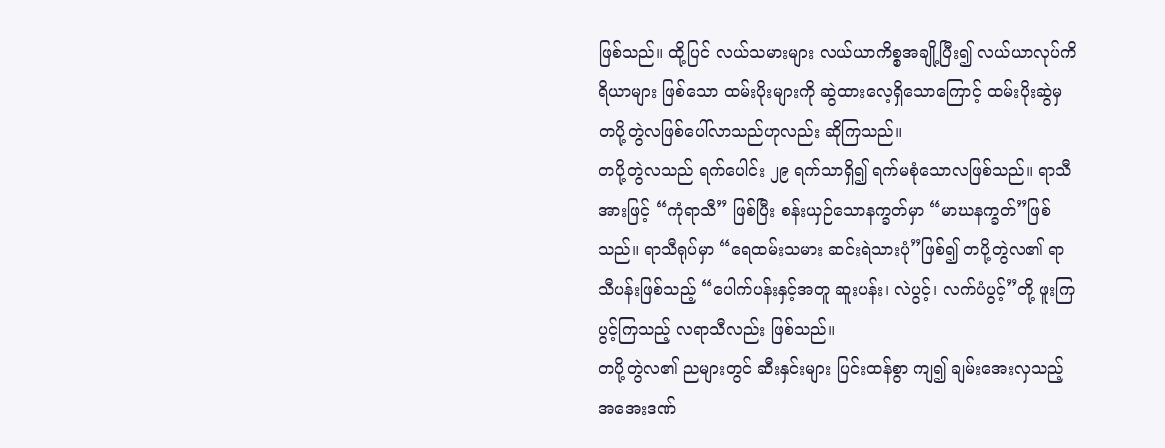ဖြစ်သည်။ ထို့ပြင် လယ်သမားများ လယ်ယာကိစ္စအချို့ပြီး၍ လယ်ယာလုပ်ကိရိယာများ ဖြစ်သော ထမ်းပိုးများကို ဆွဲထားလေ့ရှိသောကြောင့် ထမ်းပိုးဆွဲမှ တပို့တွဲလဖြစ်ပေါ်လာသည်ဟုလည်း ဆိုကြသည်။
တပို့တွဲလသည် ရက်ပေါင်း ၂၉ ရက်သာရှိ၍ ရက်မစုံသောလဖြစ်သည်။ ရာသီအားဖြင့် “ကုံရာသီ” ဖြစ်ပြီး စန်းယှဉ်သောနက္ခတ်မှာ “မာဃနက္ခတ်”ဖြစ်သည်။ ရာသီရုပ်မှာ “ရေထမ်းသမား ဆင်းရဲသားပုံ”ဖြစ်၍ တပို့တွဲလ၏ ရာသီပန်းဖြစ်သည့် “ပေါက်ပန်းနှင့်အတူ ဆူးပန်း၊ လဲပွင့်၊ လက်ပံပွင့်”တို့ ဖူးကြပွင့်ကြသည့် လရာသီလည်း ဖြစ်သည်။
တပို့တွဲလ၏ ညများတွင် ဆီးနှင်းများ ပြင်းထန်စွာ ကျ၍ ချမ်းအေးလှသည့် အအေးဒဏ်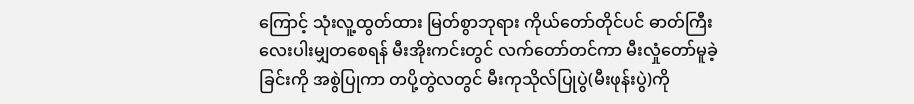ကြောင့် သုံးလူ့ထွတ်ထား မြတ်စွာဘုရား ကိုယ်တော်တိုင်ပင် ဓာတ်ကြီးလေးပါးမျှတစေရန် မီးအိုးကင်းတွင် လက်တော်တင်ကာ မီးလှုံတော်မူခဲ့ခြင်းကို အစွဲပြုကာ တပို့တွဲလတွင် မီးကုသိုလ်ပြုပွဲ(မီးဖုန်းပွဲ)ကို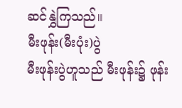ဆင်နွှဲကြသည်။
မီးဖုန်း(မီးပုံး)ပွဲ
မီးဖုန်းပွဲဟူသည် မီးဖုန်း၌ ဖုန်း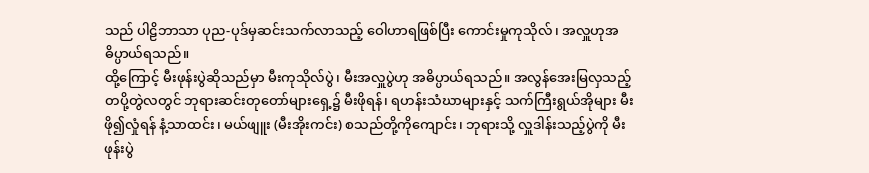သည် ပါဠိဘာသာ ပုည-ပုဒ်မှဆင်းသက်လာသည့် ဝေါဟာရဖြစ်ပြီး ကောင်းမှုကုသိုလ်၊ အလှူဟုအဓိပ္ပာယ်ရသည်။
ထို့ကြောင့် မီးဖုန်းပွဲဆိုသည်မှာ မီးကုသိုလ်ပွဲ၊ မီးအလှူပွဲဟု အဓိပ္ပာယ်ရသည်။ အလွန်အေးမြလှသည့် တပို့တွဲလတွင် ဘုရားဆင်းတုတော်များရှေ့၌ မီးဖိုရန်၊ ရဟန်းသံဃာများနှင့် သက်ကြီးရွယ်အိုများ မီးဖို၍လှုံရန် နံ့သာထင်း၊ မယ်ဖျူး (မီးအိုးကင်း) စသည်တို့ကိုကျောင်း၊ ဘုရားသို့ လှူဒါန်းသည့်ပွဲကို မီးဖုန်းပွဲ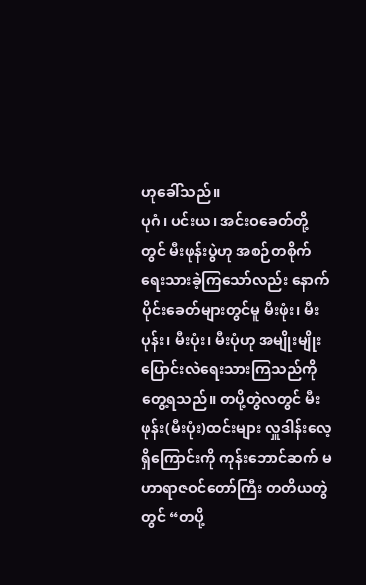ဟုခေါ်သည်။
ပုဂံ၊ ပင်းယ၊ အင်းဝခေတ်တို့တွင် မီးဖုန်းပွဲဟု အစဉ်တစိုက် ရေးသားခဲ့ကြသော်လည်း နောက်ပိုင်းခေတ်များတွင်မူ မီးဖုံး၊ မီးပုန်း၊ မီးပုံး၊ မီးပုံဟု အမျိုးမျိုး ပြောင်းလဲရေးသားကြသည်ကို တွေ့ရသည်။ တပို့တွဲလတွင် မီးဖုန်း(မီးပုံး)ထင်းများ လှူဒါန်းလေ့ရှိကြောင်းကို ကုန်းဘောင်ဆက် မဟာရာဇဝင်တော်ကြီး တတိယတွဲတွင် “တပို့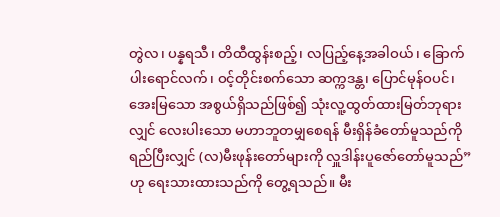တွဲလ၊ ပန္နရသီ၊ တိထီထွန်းစည့်၊ လပြည့်နေ့အခါဝယ်၊ ခြောက်ပါးရောင်လက်၊ ဝင့်တိုင်းစက်သော ဆက္ကဒန္တ၊ ပြောင်မုန်ဝပင်၊ အေးမြသော အစွယ်ရှိသည်ဖြစ်၍ သုံးလူ့ထွတ်ထားမြတ်ဘုရားလျှင် လေးပါးသော မဟာဘူတမျှစေရန် မီးရှိန်ခံတော်မူသည်ကို ရည်ပြီးလျှင် (လ)မီးဖုန်းတော်များကို လှူဒါန်းပူဇော်တော်မူသည်”ဟု ရေးသားထားသည်ကို တွေ့ရသည်။ မီး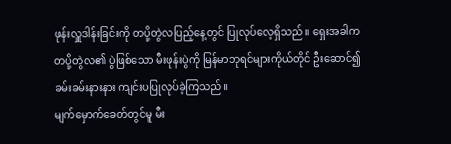ဖုန်းလှူဒါန်းခြင်းကို တပို့တွဲလပြည့်နေ့တွင် ပြုလုပ်လေ့ရှိသည်။ ရှေးအခါက တပို့တွဲလ၏ ပွဲဖြစ်သော မီးဖုန်းပွဲကို မြန်မာဘုရင်များကိုယ်တိုင် ဦးဆောင်၍ ခမ်းခမ်းနားနား ကျင်းပပြုလုပ်ခဲ့ကြသည်။
မျက်မှောက်ခေတ်တွင်မူ မီး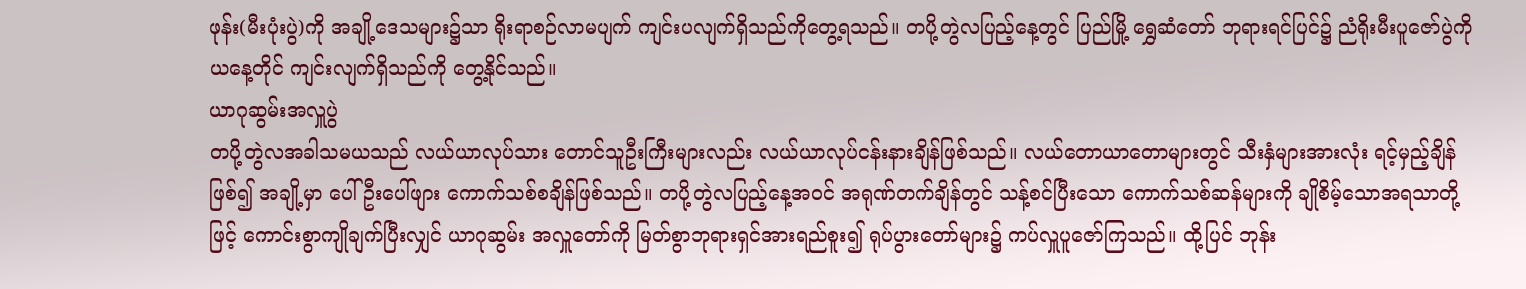ဖုန်း(မီးပုံးပွဲ)ကို အချို့ဒေသများ၌သာ ရိုးရာစဉ်လာမပျက် ကျင်းပလျက်ရှိသည်ကိုတွေ့ရသည်။ တပို့တွဲလပြည့်နေ့တွင် ပြည်မြို့ ရွှေဆံတော် ဘုရားရင်ပြင်၌ ညံရိုးမီးပူဇော်ပွဲကို ယနေ့တိုင် ကျင်းလျက်ရှိသည်ကို တွေ့နိုင်သည်။
ယာဂုဆွမ်းအလှူပွဲ
တပို့တွဲလအခါသမယသည် လယ်ယာလုပ်သား တောင်သူဦးကြီးများလည်း လယ်ယာလုပ်ငန်းနားချိန်ဖြစ်သည်။ လယ်တောယာတောများတွင် သီးနှံများအားလုံး ရင့်မှည့်ချိန်ဖြစ်၍ အချို့မှာ ပေါ်ဦးပေါ်ဖျား ကောက်သစ်စချိန်ဖြစ်သည်။ တပို့တွဲလပြည့်နေ့အဝင် အရုဏ်တက်ချိန်တွင် သန့်စင်ပြီးသော ကောက်သစ်ဆန်များကို ချိုစိမ့်သောအရသာတို့ဖြင့် ကောင်းစွာကျိုချက်ပြီးလျှင် ယာဂုဆွမ်း အလှူတော်ကို မြတ်စွာဘုရားရှင်အားရည်စူး၍ ရုပ်ပွားတော်များ၌ ကပ်လှူပူဇော်ကြသည်။ ထို့ပြင် ဘုန်း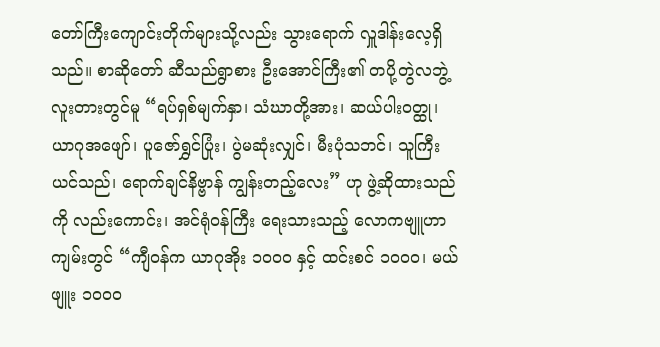တော်ကြီးကျောင်းတိုက်များသို့လည်း သွားရောက် လှူဒါန်းလေ့ရှိသည်။ စာဆိုတော် ဆီသည်ရွာစား ဦးအောင်ကြီး၏ တပို့တွဲလဘွဲ့ လူးတားတွင်မူ “ရပ်ရှစ်မျက်နှာ၊ သံဃာတို့အား၊ ဆယ်ပါးဝတ္ထု၊ ယာဂုအဖျော်၊ ပူဇော်ရွှင်ပြုံး၊ ပွဲမဆုံးလျှင်၊ မီးပုံသဘင်၊ သူကြီးယင်သည်၊ ရောက်ချင်နိဗ္ဗာန် ကျွန်းတည့်လေး” ဟု ဖွဲ့ဆိုထားသည်ကို လည်းကောင်း၊ အင်ရုံဝန်ကြီး ရေးသားသည့် လောကဗျူဟာကျမ်းတွင် “ကျီဝန်က ယာဂုအိုး ၁၀၀၀ နှင့် ထင်းစင် ၁၀၀၀၊ မယ်ဖျူး ၁၀၀၀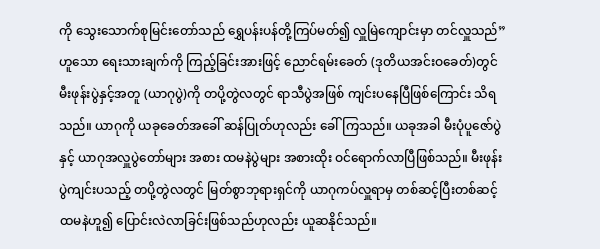ကို သွေးသောက်စုမြင်းတော်သည် ရွှေပန်းပန်တို့ကြပ်မတ်၍ လှူမြဲကျောင်းမှာ တင်လှူသည်”ဟူသော ရေးသားချက်ကို ကြည့်ခြင်းအားဖြင့် ညောင်ရမ်းခေတ် (ဒုတိယအင်းဝခေတ်)တွင် မီးဖုန်းပွဲနှင့်အတူ (ယာဂုပွဲ)ကို တပို့တွဲလတွင် ရာသီပွဲအဖြစ် ကျင်းပနေပြီဖြစ်ကြောင်း သိရသည်။ ယာဂုကို ယခုခေတ်အခေါ် ဆန်ပြုတ်ဟုလည်း ခေါ်ကြသည်။ ယခုအခါ မီးပုံပူဇော်ပွဲနှင့် ယာဂုအလှူပွဲတော်များ အစား ထမနဲပွဲများ အစားထိုး ဝင်ရောက်လာပြီဖြစ်သည်။ မီးဖုန်းပွဲကျင်းပသည့် တပို့တွဲလတွင် မြတ်စွာဘုရားရှင်ကို ယာဂုကပ်လှူရာမှ တစ်ဆင့်ပြီးတစ်ဆင့် ထမနဲဟူ၍ ပြောင်းလဲလာခြင်းဖြစ်သည်ဟုလည်း ယူဆနိုင်သည်။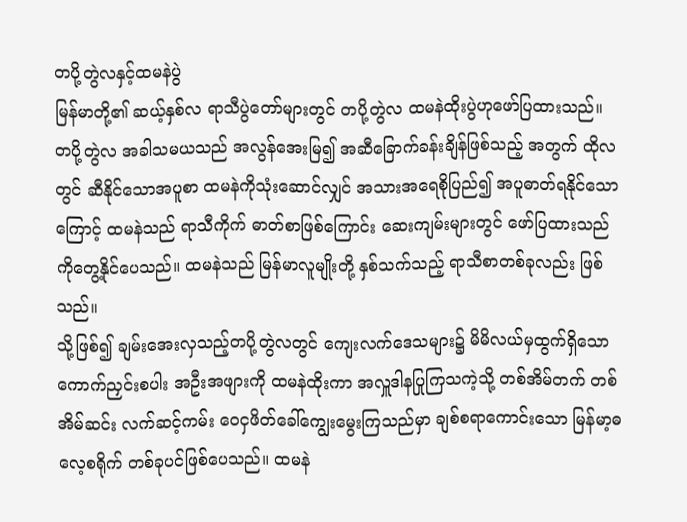တပို့တွဲလနှင့်ထမနဲပွဲ
မြန်မာတို့၏ ဆယ့်နှစ်လ ရာသီပွဲတော်များတွင် တပို့တွဲလ ထမနဲထိုးပွဲဟုဖော်ပြထားသည်။ တပို့တွဲလ အခါသမယသည် အလွန်အေးမြ၍ အဆီခြောက်ခန်းချိန်ဖြစ်သည့် အတွက် ထိုလတွင် ဆီနိုင်သောအပူစာ ထမနဲကိုသုံးဆောင်လျှင် အသားအရေစိုပြည်၍ အပူဓာတ်ရနိုင်သောကြောင့် ထမနဲသည် ရာသီကိုက် ဓာတ်စာဖြစ်ကြောင်း ဆေးကျမ်းများတွင် ဖော်ပြထားသည်ကိုတွေ့နိုင်ပေသည်။ ထမနဲသည် မြန်မာလူမျိုးတို့ နှစ်သက်သည့် ရာသီစာတစ်ခုလည်း ဖြစ်သည်။
သို့ဖြစ်၍ ချမ်းအေးလှသည့်တပို့တွဲလတွင် ကျေးလက်ဒေသများ၌ မိမိလယ်မှထွက်ရှိသော ကောက်ညှင်းစပါး အဦးအဖျားကို ထမနဲထိုးကာ အလှူဒါနပြုကြသကဲ့သို့ တစ်အိမ်တက် တစ်အိမ်ဆင်း လက်ဆင့်ကမ်း ဝေငှဖိတ်ခေါ်ကျွေးမွေးကြသည်မှာ ချစ်စရာကောင်းသော မြန်မာ့ဓလေ့စရိုက် တစ်ခုပင်ဖြစ်ပေသည်။ ထမနဲ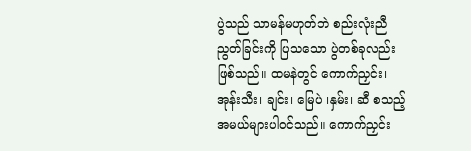ပွဲသည် သာမန်မဟုတ်ဘဲ စည်းလုံးညီညွတ်ခြင်းကို ပြသသော ပွဲတစ်ခုလည်းဖြစ်သည်။ ထမနဲတွင် ကောက်ညှင်း၊ အုန်းသီး၊ ချင်း၊ မြေပဲ ၊နှမ်း၊ ဆီ စသည့် အမယ်များပါဝင်သည်။ ကောက်ညှင်း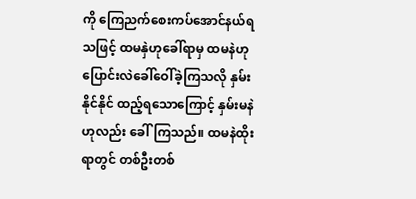ကို ကြေညက်စေးကပ်အောင်နယ်ရသဖြင့် ထမနှဲဟုခေါ်ရာမှ ထမနဲဟု ပြောင်းလဲခေါ်ဝေါ်ခဲ့ကြသလို နှမ်းနိုင်နိုင် ထည့်ရသောကြောင့် နှမ်းမနဲဟုလည်း ခေါ်ကြသည်။ ထမနဲထိုးရာတွင် တစ်ဦးတစ်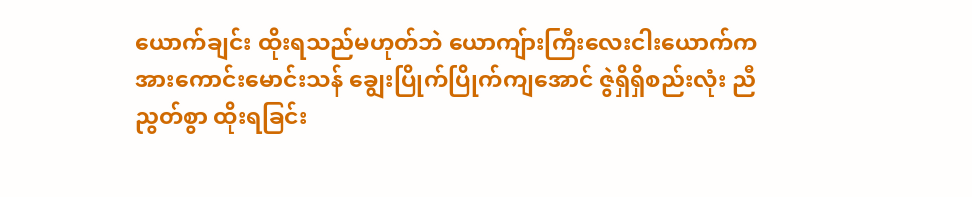ယောက်ချင်း ထိုးရသည်မဟုတ်ဘဲ ယောကျ်ားကြီးလေးငါးယောက်က အားကောင်းမောင်းသန် ချွေးပြိုက်ပြိုက်ကျအောင် ဇွဲရှိရှိစည်းလုံး ညီညွတ်စွာ ထိုးရခြင်း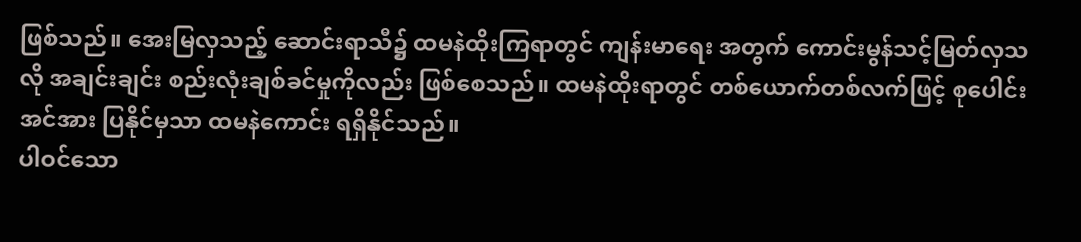ဖြစ်သည်။ အေးမြလှသည့် ဆောင်းရာသီ၌ ထမနဲထိုးကြရာတွင် ကျန်းမာရေး အတွက် ကောင်းမွန်သင့်မြတ်လှသလို အချင်းချင်း စည်းလုံးချစ်ခင်မှုကိုလည်း ဖြစ်စေသည်။ ထမနဲထိုးရာတွင် တစ်ယောက်တစ်လက်ဖြင့် စုပေါင်းအင်အား ပြနိုင်မှသာ ထမနဲကောင်း ရရှိနိုင်သည်။
ပါဝင်သော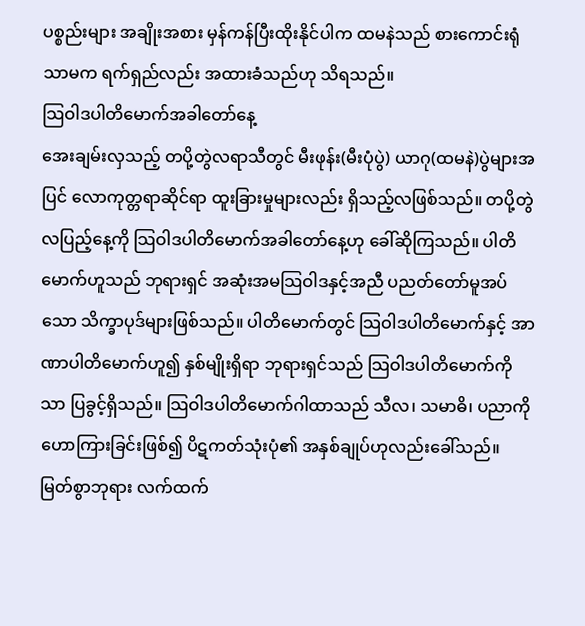ပစ္စည်းများ အချိုးအစား မှန်ကန်ပြီးထိုးနိုင်ပါက ထမနဲသည် စားကောင်းရုံသာမက ရက်ရှည်လည်း အထားခံသည်ဟု သိရသည်။
သြဝါဒပါတိမောက်အခါတော်နေ့
အေးချမ်းလှသည့် တပို့တွဲလရာသီတွင် မီးဖုန်း(မီးပုံပွဲ) ယာဂု(ထမနဲ)ပွဲများအပြင် လောကုတ္တရာဆိုင်ရာ ထူးခြားမှုများလည်း ရှိသည့်လဖြစ်သည်။ တပို့တွဲ လပြည့်နေ့ကို သြဝါဒပါတိမောက်အခါတော်နေ့ဟု ခေါ်ဆိုကြသည်။ ပါတိမောက်ဟူသည် ဘုရားရှင် အဆုံးအမသြဝါဒနှင့်အညီ ပညတ်တော်မူအပ်သော သိက္ခာပုဒ်များဖြစ်သည်။ ပါတိမောက်တွင် သြဝါဒပါတိမောက်နှင့် အာဏာပါတိမောက်ဟူ၍ နှစ်မျိုးရှိရာ ဘုရားရှင်သည် သြဝါဒပါတိမောက်ကိုသာ ပြခွင့်ရှိသည်။ သြဝါဒပါတိမောက်ဂါထာသည် သီလ၊ သမာဓိ၊ ပညာကိုဟောကြားခြင်းဖြစ်၍ ပိဋကတ်သုံးပုံ၏ အနှစ်ချုပ်ဟုလည်းခေါ်သည်။ မြတ်စွာဘုရား လက်ထက်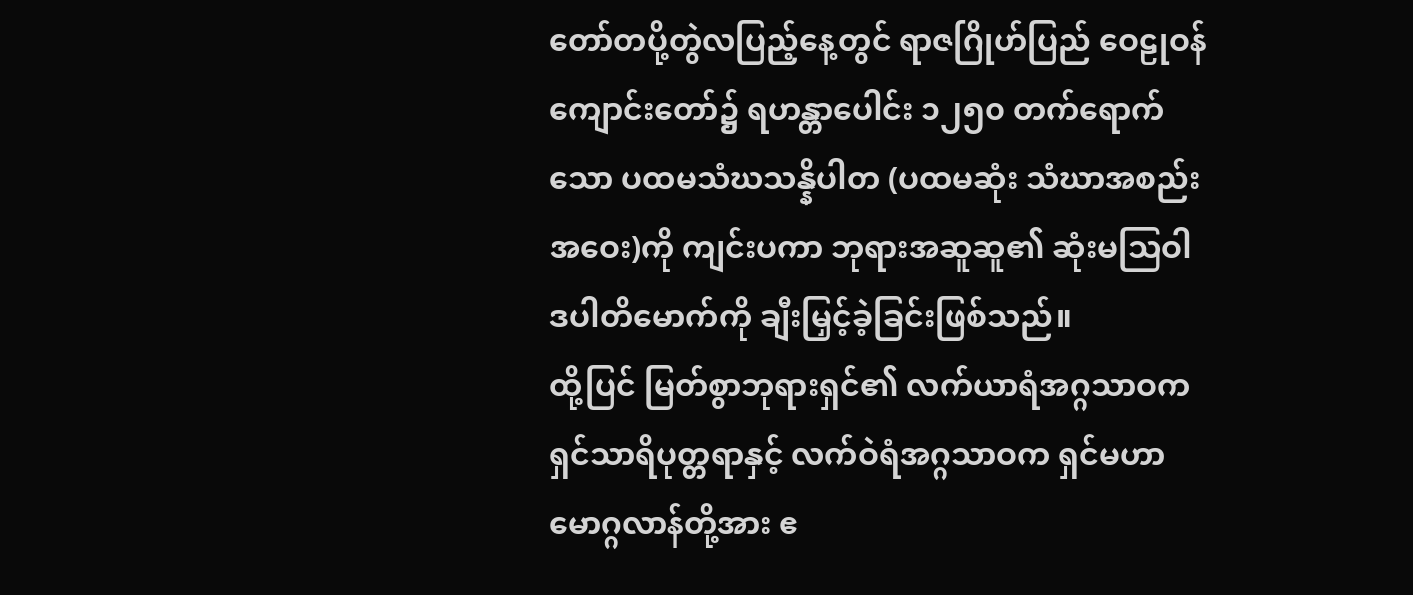တော်တပို့တွဲလပြည့်နေ့တွင် ရာဇဂြိုဟ်ပြည် ဝေဠုဝန်ကျောင်းတော်၌ ရဟန္တာပေါင်း ၁၂၅၀ တက်ရောက်သော ပထမသံဃသန္နိပါတ (ပထမဆုံး သံဃာအစည်းအဝေး)ကို ကျင်းပကာ ဘုရားအဆူဆူ၏ ဆုံးမသြဝါဒပါတိမောက်ကို ချီးမြှင့်ခဲ့ခြင်းဖြစ်သည်။
ထို့ပြင် မြတ်စွာဘုရားရှင်၏ လက်ယာရံအဂ္ဂသာဝက ရှင်သာရိပုတ္တရာနှင့် လက်ဝဲရံအဂ္ဂသာဝက ရှင်မဟာမောဂ္ဂလာန်တို့အား ဧ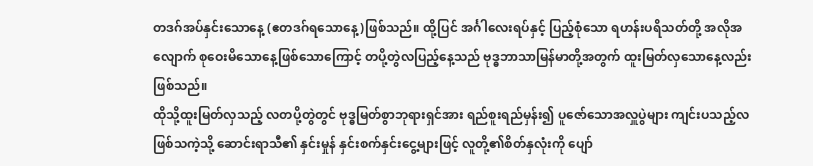တဒဂ်အပ်နှင်းသောနေ့ (ဧတဒဂ်ရသောနေ့)ဖြစ်သည်။ ထို့ပြင် အင်္ဂါလေးရပ်နှင့် ပြည့်စုံသော ရဟန်းပရိသတ်တို့ အလိုအလျောက် စုဝေးမိသောနေ့ဖြစ်သောကြောင့် တပို့တွဲလပြည့်နေ့သည် ဗုဒ္ဓဘာသာမြန်မာတို့အတွက် ထူးမြတ်လှသောနေ့လည်းဖြစ်သည်။
ထိုသို့ထူးမြတ်လှသည့် လတပို့တွဲတွင် ဗုဒ္ဓမြတ်စွာဘုရားရှင်အား ရည်စူးရည်မှန်း၍ ပူဇော်သောအလှူပွဲများ ကျင်းပသည့်လဖြစ်သကဲ့သို့ ဆောင်းရာသီ၏ နှင်းမှုန် နှင်းစက်နှင်းငွေ့များဖြင့် လူတို့၏စိတ်နှလုံးကို ပျော်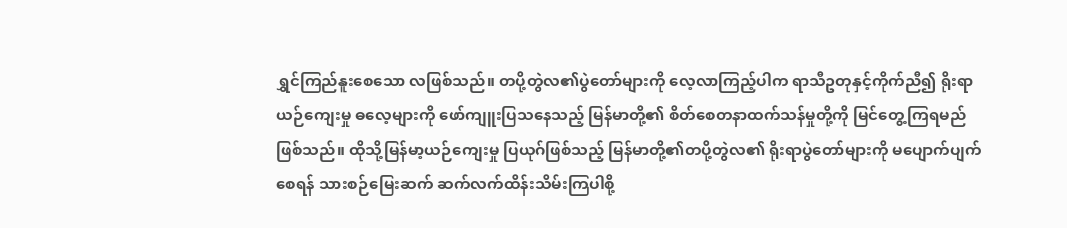ရွှင်ကြည်နူးစေသော လဖြစ်သည်။ တပို့တွဲလ၏ပွဲတော်များကို လေ့လာကြည့်ပါက ရာသီဥတုနှင့်ကိုက်ညီ၍ ရိုးရာယဉ်ကျေးမှု ဓလေ့များကို ဖော်ကျူးပြသနေသည့် မြန်မာတို့၏ စိတ်စေတနာထက်သန်မှုတို့ကို မြင်တွေ့ကြရမည်ဖြစ်သည်။ ထိုသို့မြန်မာ့ယဉ်ကျေးမှု ပြယုဂ်ဖြစ်သည့် မြန်မာတို့၏တပို့တွဲလ၏ ရိုးရာပွဲတော်များကို မပျောက်ပျက်စေရန် သားစဉ်မြေးဆက် ဆက်လက်ထိန်းသိမ်းကြပါစို့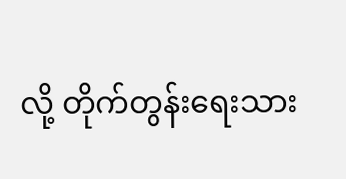လို့ တိုက်တွန်းရေးသား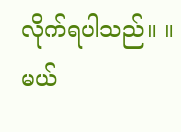လိုက်ရပါသည်။ ။
မယ်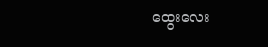ထွေးလေး